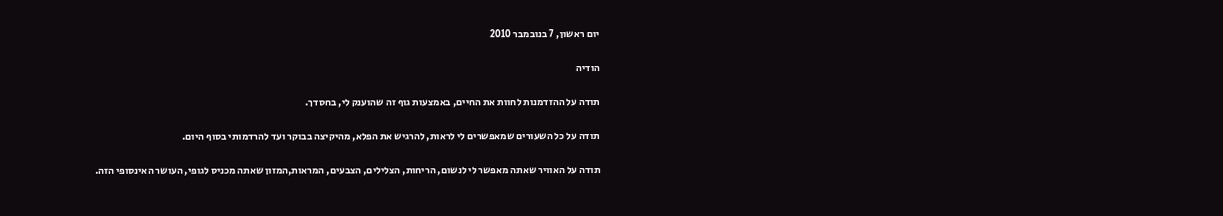יום ראשון, 7 בנובמבר 2010

הודיה

תודה על ההזדמנות לחוות את החיים, באמצעות גוף זה שהוענק לי, בחסדך.

תודה על כל השעורים שמאפשרים לי לראות, להרגיש את הפלא, מהיקיצה בבוקר ועד להרדמותי בסוף היום.

תודה על האוויר שאתה מאפשר לי לנשום, הריחות, הצלילים, הצבעים, המראות,המזון שאתה מכניס לגופי, העושר האינסופי הזה.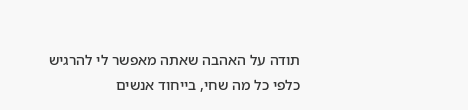תודה על האהבה שאתה מאפשר לי להרגיש כלפי כל מה שחי, בייחוד אנשים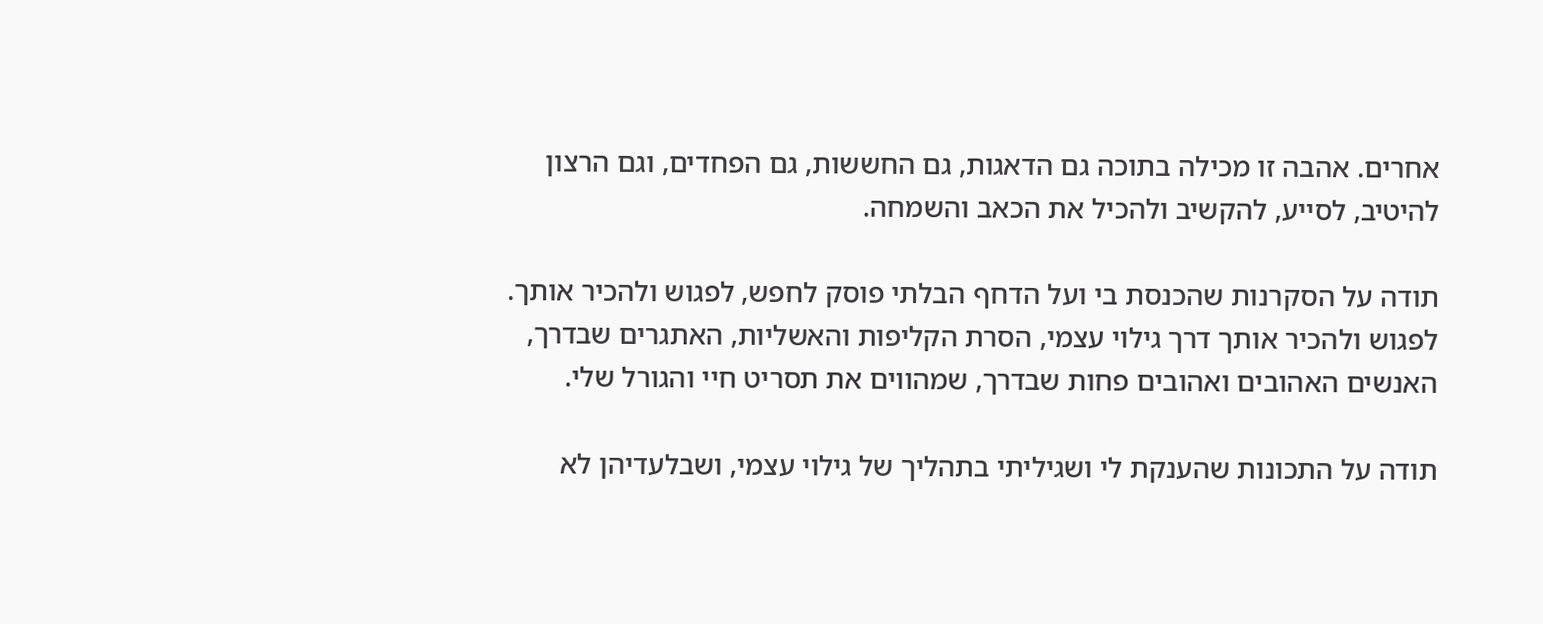אחרים. אהבה זו מכילה בתוכה גם הדאגות, גם החששות, גם הפחדים, וגם הרצון להיטיב, לסייע, להקשיב ולהכיל את הכאב והשמחה.

תודה על הסקרנות שהכנסת בי ועל הדחף הבלתי פוסק לחפש, לפגוש ולהכיר אותך.
לפגוש ולהכיר אותך דרך גילוי עצמי, הסרת הקליפות והאשליות, האתגרים שבדרך, האנשים האהובים ואהובים פחות שבדרך, שמהווים את תסריט חיי והגורל שלי.

תודה על התכונות שהענקת לי ושגיליתי בתהליך של גילוי עצמי, ושבלעדיהן לא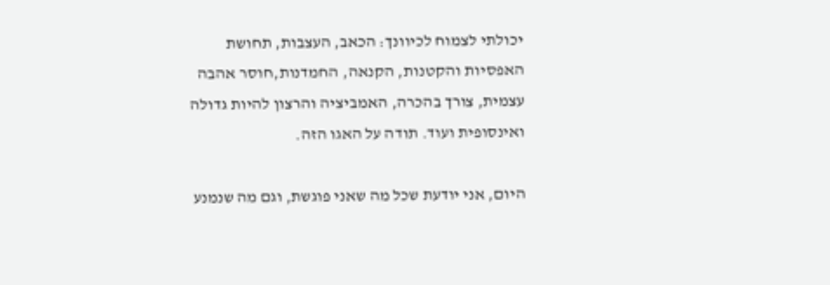יכולתי לצמוח לכיוונך: הכאב, העצבות, תחושת האפסיות והקטנות, הקנאה, החמדנות,חוסר אהבה עצמית, צורך בהכרה, האמביציה והרצון להיות גדולה ואינסופית ועוד. תודה על האגו הזה.

היום, אני יודעת שכל מה שאני פוגשת, וגם מה שנמנע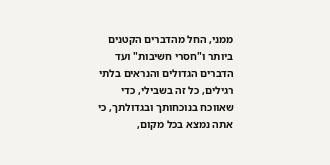ממני, החל מהדברים הקטנים ביותר ו"חסרי חשיבות" ועד הדברים הגדולים והנראים בלתי רגילים, כל זה בשבילי, כדי שאווכח בנוכחותך ובגדולתך, כי אתה נמצא בכל מקום,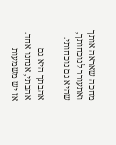מחכה שאראה אותך ואתעורר לנוכחותך, שהיא גם נוכחותי.

אהבתך היא גם אהבתי, אנחנו אחד. אז יש משמעות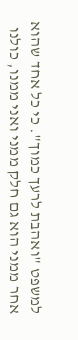למשפט "ואהבת לרעך כמוך". כי כל אחד שהוא אחר ממני הוא גם חלק ממני ואני ממנו, כולנו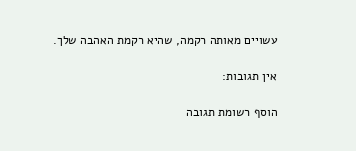עשויים מאותה רקמה, שהיא רקמת האהבה שלך.

אין תגובות:

הוסף רשומת תגובה